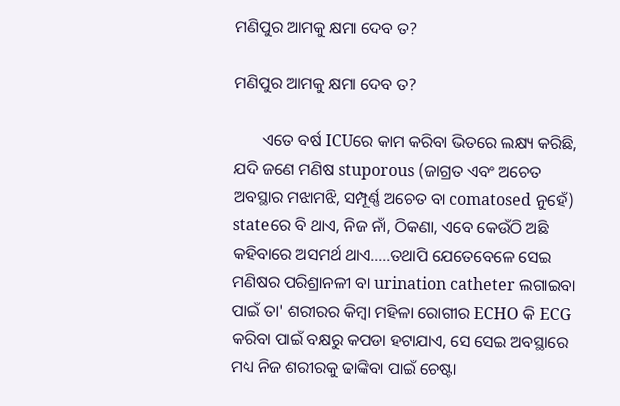ମଣିପୁର ଆମକୁ କ୍ଷମା ଦେବ ତ?

ମଣିପୁର ଆମକୁ କ୍ଷମା ଦେବ ତ?

       ଏତେ ବର୍ଷ ICUରେ କାମ କରିବା ଭିତରେ ଲକ୍ଷ୍ୟ କରିଛି, ଯଦି ଜଣେ ମଣିଷ stuporous (ଜାଗ୍ରତ ଏବଂ ଅଚେତ ଅବସ୍ଥାର ମଝାମଝି, ସମ୍ପୂର୍ଣ୍ଣ ଅଚେତ ବା comatosed ନୁହେଁ) stateରେ ବି ଥାଏ, ନିଜ ନାଁ, ଠିକଣା, ଏବେ କେଉଁଠି ଅଛି କହିବାରେ ଅସମର୍ଥ ଥାଏ…..ତଥାପି ଯେତେବେଳେ ସେଇ ମଣିଷର ପରିଶ୍ରାନଳୀ ବା urination catheter ଲଗାଇବା ପାଇଁ ତା' ଶରୀରର କିମ୍ବା ମହିଳା ରୋଗୀର ECHO କି ECG କରିବା ପାଇଁ ବକ୍ଷରୁ କପଡା ହଟାଯାଏ, ସେ ସେଇ ଅବସ୍ଥାରେ ମଧ୍ୟ ନିଜ ଶରୀରକୁ ଢାଙ୍କିବା ପାଇଁ ଚେଷ୍ଟା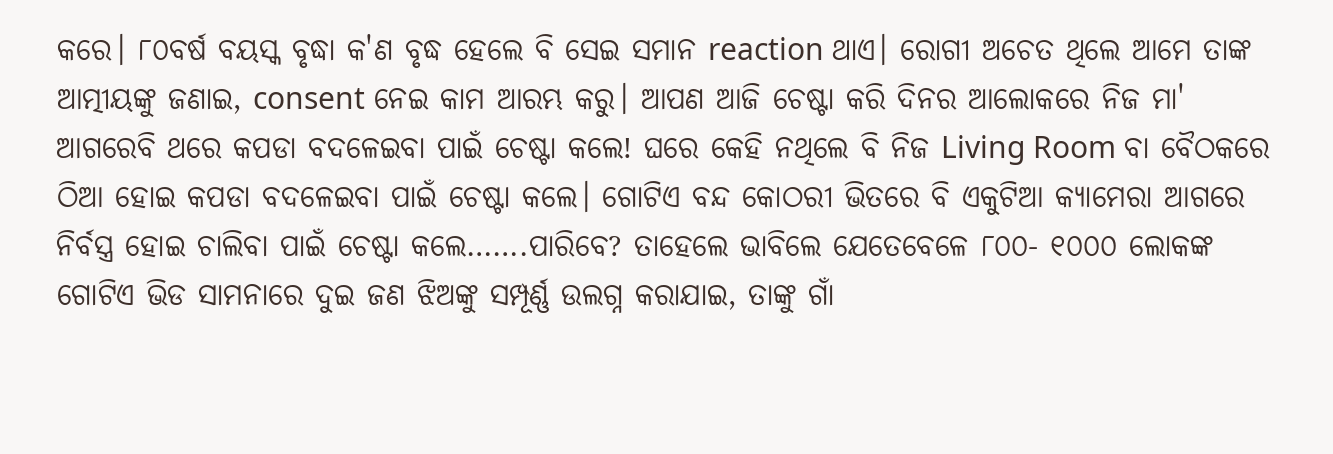କରେ। ୮୦ବର୍ଷ ବୟସ୍କ ବୃଦ୍ଧା କ'ଣ ବୃଦ୍ଧ ହେଲେ ବି ସେଇ ସମାନ reaction ଥାଏ। ରୋଗୀ ଅଚେତ ଥିଲେ ଆମେ ତାଙ୍କ ଆତ୍ମୀୟଙ୍କୁ ଜଣାଇ, consent ନେଇ କାମ ଆରମ୍ଭ କରୁ। ଆପଣ ଆଜି ଚେଷ୍ଟା କରି ଦିନର ଆଲୋକରେ ନିଜ ମା' ଆଗରେବି ଥରେ କପଡା ବଦଳେଇବା ପାଇଁ ଚେଷ୍ଟା କଲେ! ଘରେ କେହି ନଥିଲେ ବି ନିଜ Living Room ବା ବୈଠକରେ ଠିଆ ହୋଇ କପଡା ବଦଳେଇବା ପାଇଁ ଚେଷ୍ଟା କଲେ। ଗୋଟିଏ ବନ୍ଦ କୋଠରୀ ଭିତରେ ବି ଏକୁଟିଆ କ୍ୟାମେରା ଆଗରେ ନିର୍ବସ୍ତ୍ର ହୋଇ ଚାଲିବା ପାଇଁ ଚେଷ୍ଟା କଲେ…….ପାରିବେ? ତାହେଲେ ଭାବିଲେ ଯେତେବେଳେ ୮୦୦- ୧୦୦୦ ଲୋକଙ୍କ ଗୋଟିଏ ଭିଡ ସାମନାରେ ଦୁଇ ଜଣ ଝିଅଙ୍କୁ ସମ୍ପୂର୍ଣ୍ଣ ଉଲଗ୍ନ କରାଯାଇ, ତାଙ୍କୁ ଗାଁ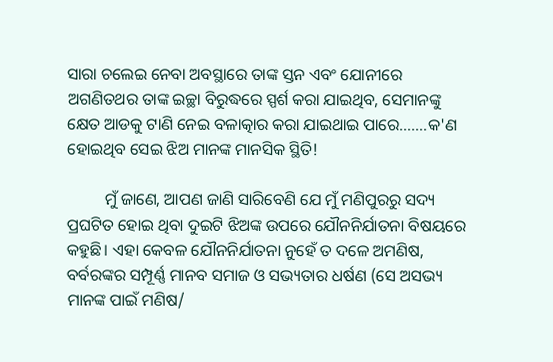ସାରା ଚଲେଇ ନେବା ଅବସ୍ଥାରେ ତାଙ୍କ ସ୍ତନ ଏବଂ ଯୋନୀରେ ଅଗଣିତଥର ତାଙ୍କ ଇଚ୍ଛା ବିରୁଦ୍ଧରେ ସ୍ପର୍ଶ କରା ଯାଇଥିବ, ସେମାନଙ୍କୁ କ୍ଷେତ ଆଡକୁ ଟାଣି ନେଇ ବଳାତ୍କାର କରା ଯାଇଥାଇ ପାରେ…….କ'ଣ ହୋଇଥିବ ସେଇ ଝିଅ ମାନଙ୍କ ମାନସିକ ସ୍ଥିତି!

         ମୁଁ ଜାଣେ, ଆପଣ ଜାଣି ସାରିବେଣି ଯେ ମୁଁ ମଣିପୁରରୁ ସଦ୍ୟ ପ୍ରଘଟିତ ହୋଇ ଥିବା ଦୁଇଟି ଝିଅଙ୍କ ଉପରେ ଯୌନନିର୍ଯାତନା ବିଷୟରେ କହୁଛି। ଏହା କେବଳ ଯୌନନିର୍ଯାତନା ନୁହେଁ ତ ଦଳେ ଅମଣିଷ, ବର୍ବରଙ୍କର ସମ୍ପୂର୍ଣ୍ଣ ମାନବ ସମାଜ ଓ ସଭ୍ୟତାର ଧର୍ଷଣ (ସେ ଅସଭ୍ୟ ମାନଙ୍କ ପାଇଁ ମଣିଷ/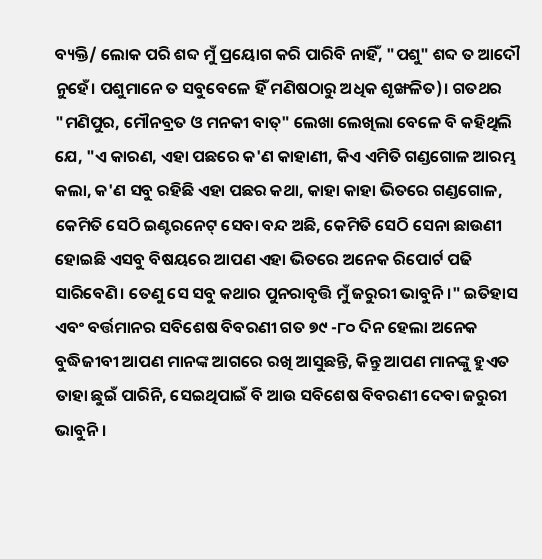ବ୍ୟକ୍ତି/ ଲୋକ ପରି ଶବ୍ଦ ମୁଁ ପ୍ରୟୋଗ କରି ପାରିବି ନାହିଁ, "ପଶୁ" ଶବ୍ଦ ତ ଆଦୌ ନୁହେଁ। ପଶୁମାନେ ତ ସବୁବେଳେ ହିଁ ମଣିଷଠାରୁ ଅଧିକ ଶୃଙ୍ଖଳିତ)। ଗତଥର "ମଣିପୁର, ମୌନବ୍ରତ ଓ ମନକୀ ବାତ୍" ଲେଖା ଲେଖିଲା ବେଳେ ବି କହିଥିଲି ଯେ, "ଏ କାରଣ, ଏହା ପଛରେ କ'ଣ କାହାଣୀ, କିଏ ଏମିତି ଗଣ୍ଡଗୋଳ ଆରମ୍ଭ କଲା, କ'ଣ ସବୁ ରହିଛି ଏହା ପଛର କଥା, କାହା କାହା ଭିତରେ ଗଣ୍ଡଗୋଳ, କେମିତି ସେଠି ଇଣ୍ଟରନେଟ୍ ସେବା ବନ୍ଦ ଅଛି, କେମିତି ସେଠି ସେନା ଛାଉଣୀ ହୋଇଛି ଏସବୁ ବିଷୟରେ ଆପଣ ଏହା ଭିତରେ ଅନେକ ରିପୋର୍ଟ ପଢି ସାରିବେଣି। ତେଣୁ ସେ ସବୁ କଥାର ପୁନରାବୃତ୍ତି ମୁଁ ଜରୁରୀ ଭାବୁନି।" ଇତିହାସ ଏବଂ ବର୍ତ୍ତମାନର ସବିଶେଷ ବିବରଣୀ ଗତ ୭୯ -୮୦ ଦିନ ହେଲା ଅନେକ ବୁଦ୍ଧିଜୀବୀ ଆପଣ ମାନଙ୍କ ଆଗରେ ରଖି ଆସୁଛନ୍ତି, କିନ୍ତୁ ଆପଣ ମାନଙ୍କୁ ହୁଏତ ତାହା ଛୁଇଁ ପାରିନି, ସେଇଥିପାଇଁ ବି ଆଉ ସବିଶେଷ ବିବରଣୀ ଦେବା ଜରୁରୀ ଭାବୁନି।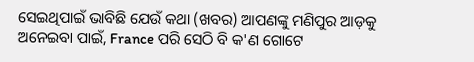ସେଇଥିପାଇଁ ଭାବିଛି ଯେଉଁ କଥା (ଖବର) ଆପଣଙ୍କୁ ମଣିପୁର ଆଡ଼କୁ ଅନେଇବା ପାଇଁ, France ପରି ସେଠି ବି କ'ଣ ଗୋଟେ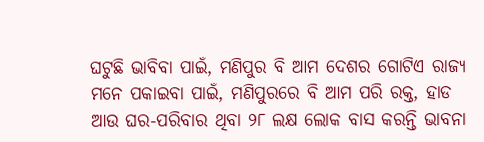ଘଟୁଛି ଭାବିବା ପାଇଁ, ମଣିପୁର ବି ଆମ ଦେଶର ଗୋଟିଏ ରାଜ୍ୟ ମନେ ପକାଇବା ପାଇଁ, ମଣିପୁରରେ ବି ଆମ ପରି ରକ୍ତ, ହାଡ ଆଉ ଘର-ପରିବାର ଥିବା ୨୮ ଲକ୍ଷ ଲୋକ ବାସ କରନ୍ତି ଭାବନା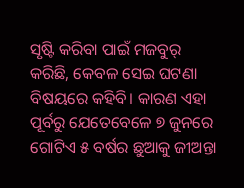ସୃଷ୍ଟି କରିବା ପାଇଁ ମଜବୁର୍ କରିଛି, କେବଳ ସେଇ ଘଟଣା ବିଷୟରେ କହିବି। କାରଣ ଏହା ପୂର୍ବରୁ ଯେତେବେଳେ ୭ ଜୁନରେ ଗୋଟିଏ ୫ ବର୍ଷର ଛୁଆକୁ ଜୀଅନ୍ତା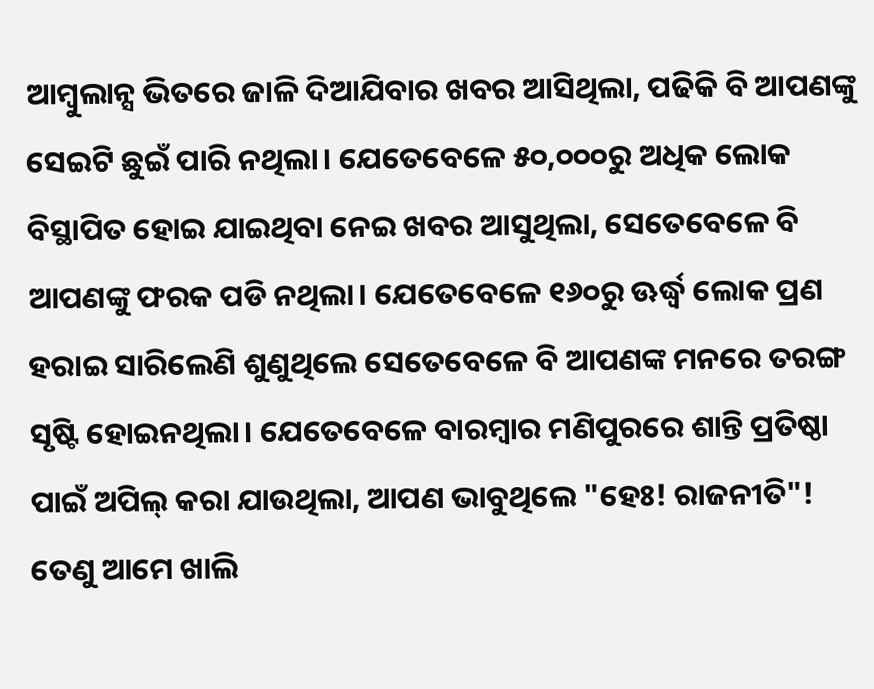ଆମ୍ବୁଲାନ୍ସ ଭିତରେ ଜାଳି ଦିଆଯିବାର ଖବର ଆସିଥିଲା, ପଢିକି ବି ଆପଣଙ୍କୁ ସେଇଟି ଛୁଇଁ ପାରି ନଥିଲା। ଯେତେବେଳେ ୫୦,୦୦୦ରୁ ଅଧିକ ଲୋକ ବିସ୍ଥାପିତ ହୋଇ ଯାଇଥିବା ନେଇ ଖବର ଆସୁଥିଲା, ସେତେବେଳେ ବି ଆପଣଙ୍କୁ ଫରକ ପଡି ନଥିଲା। ଯେତେବେଳେ ୧୬୦ରୁ ଊର୍ଦ୍ଧ୍ବ ଲୋକ ପ୍ରଣ ହରାଇ ସାରିଲେଣି ଶୁଣୁଥିଲେ ସେତେବେଳେ ବି ଆପଣଙ୍କ ମନରେ ତରଙ୍ଗ ସୃଷ୍ଟି ହୋଇନଥିଲା। ଯେତେବେଳେ ବାରମ୍ବାର ମଣିପୁରରେ ଶାନ୍ତି ପ୍ରତିଷ୍ଠା ପାଇଁ ଅପିଲ୍ କରା ଯାଉଥିଲା, ଆପଣ ଭାବୁଥିଲେ "ହେଃ! ରାଜନୀତି"! ତେଣୁ ଆମେ ଖାଲି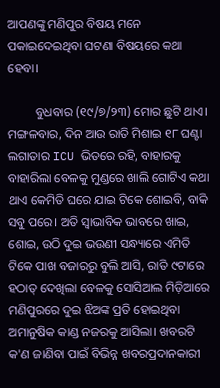ଆପଣଙ୍କୁ ମଣିପୁର ବିଷୟ ମନେ ପକାଇଦେଇଥିବା ଘଟଣା ବିଷୟରେ କଥା ହେବା।

         ବୁଧବାର (୧୯/୭/୨୩) ମୋର ଛୁଟି ଥାଏ। ମଙ୍ଗଳବାର, ଦିନ ଆଉ ରାତି ମିଶାଇ ୧୮ ଘଣ୍ଟା ଲଗାତାର ICU ଭିତରେ ରହି, ବାହାରକୁ ବାହାରିଲା ବେଳକୁ ମୁଣ୍ଡରେ ଖାଲି ଗୋଟିଏ କଥା ଥାଏ କେମିତି ଘରେ ଯାଇ ଟିକେ ଶୋଇବି, ବାକି ସବୁ ପରେ। ଅତି ସ୍ବାଭାବିକ ଭାବରେ ଖାଇ, ଶୋଇ, ଉଠି ଦୁଇ ଭଉଣୀ ସନ୍ଧ୍ୟାରେ ଏମିତି ଟିକେ ପାଖ ବଜାରରୁ ବୁଲି ଆସି, ରାତି ୯ଟାରେ ହଠାତ୍ ଦେଖିଲା ବେଳକୁ ସୋସିଆଲ ମିଡ଼ିଆରେ ମଣିପୁରରେ ଦୁଇ ଝିଅଙ୍କ ପ୍ରତି ହୋଇଥିବା ଅମାନୁଷିକ କାଣ୍ଡ ନଜରକୁ ଆସିଲା। ଖବରଟି କ'ଣ ଜାଣିବା ପାଇଁ ବିଭିନ୍ନ ଖବରପ୍ରଦାନକାରୀ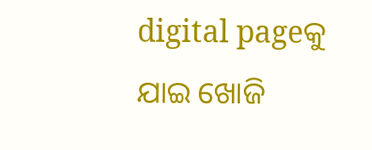digital pageକୁ ଯାଇ ଖୋଜି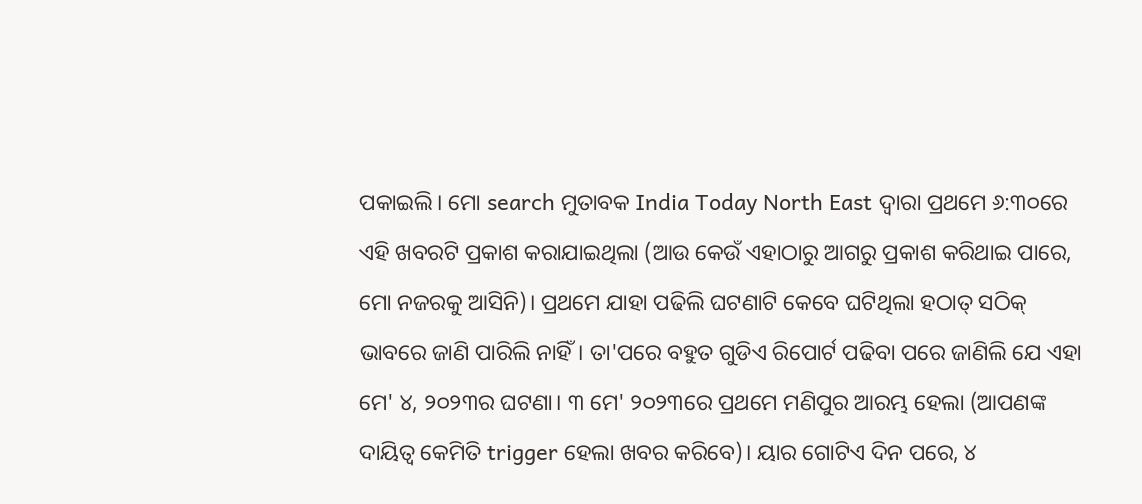ପକାଇଲି। ମୋ search ମୁତାବକ India Today North East ଦ୍ବାରା ପ୍ରଥମେ ୬:୩୦ରେ ଏହି ଖବରଟି ପ୍ରକାଶ କରାଯାଇଥିଲା (ଆଉ କେଉଁ ଏହାଠାରୁ ଆଗରୁ ପ୍ରକାଶ କରିଥାଇ ପାରେ, ମୋ ନଜରକୁ ଆସିନି)। ପ୍ରଥମେ ଯାହା ପଢିଲି ଘଟଣାଟି କେବେ ଘଟିଥିଲା ହଠାତ୍ ସଠିକ୍ ଭାବରେ ଜାଣି ପାରିଲି ନାହିଁ। ତା'ପରେ ବହୁତ ଗୁଡିଏ ରିପୋର୍ଟ ପଢିବା ପରେ ଜାଣିଲି ଯେ ଏହା  ମେ' ୪, ୨୦୨୩ର ଘଟଣା। ୩ ମେ' ୨୦୨୩ରେ ପ୍ରଥମେ ମଣିପୁର ଆରମ୍ଭ ହେଲା (ଆପଣଙ୍କ ଦାୟିତ୍ୱ କେମିତି trigger ହେଲା ଖବର କରିବେ)। ୟାର ଗୋଟିଏ ଦିନ ପରେ, ୪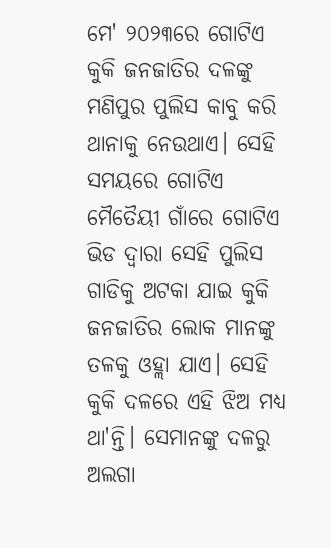ମେ' ୨୦୨୩ରେ ଗୋଟିଏ କୁକି ଜନଜାତିର ଦଳଙ୍କୁ ମଣିପୁର ପୁଲିସ କାବୁ କରି ଥାନାକୁ ନେଉଥାଏ। ସେହି ସମୟରେ ଗୋଟିଏ ମୈତୈୟୀ ଗାଁରେ ଗୋଟିଏ ଭିଡ ଦ୍ବାରା ସେହି ପୁଲିସ ଗାଡିକୁ ଅଟକା ଯାଇ କୁକି ଜନଜାତିର ଲୋକ ମାନଙ୍କୁ ତଳକୁ ଓହ୍ଲା ଯାଏ। ସେହି କୁକି ଦଳରେ ଏହି ଝିଅ ମଧ୍ୟ ଥା'ନ୍ତି। ସେମାନଙ୍କୁ ଦଳରୁ ଅଲଗା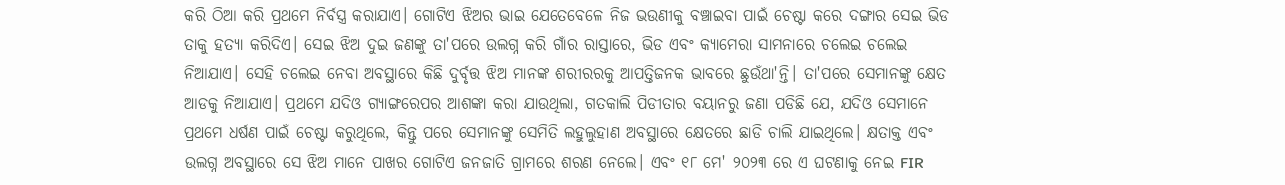କରି ଠିଆ କରି ପ୍ରଥମେ ନିର୍ବସ୍ତ୍ର କରାଯାଏ। ଗୋଟିଏ ଝିଅର ଭାଇ ଯେତେବେଳେ ନିଜ ଭଉଣୀକୁ ବଞ୍ଚାଇବା ପାଇଁ ଚେଷ୍ଟା କରେ ଦଙ୍ଗାର ସେଇ ଭିଡ ତାକୁ ହତ୍ୟା କରିଦିଏ। ସେଇ ଝିଅ ଦୁଇ ଜଣଙ୍କୁ ତା'ପରେ ଉଲଗ୍ନ କରି ଗାଁର ରାସ୍ତାରେ, ଭିଡ ଏବଂ କ୍ୟାମେରା ସାମନାରେ ଚଲେଇ ଚଲେଇ ନିଆଯାଏ। ସେହି ଚଲେଇ ନେବା ଅବସ୍ଥାରେ କିଛି ଦୁର୍ବୃତ୍ତ ଝିଅ ମାନଙ୍କ ଶରୀରରକୁ ଆପତ୍ତିଜନକ ଭାବରେ ଛୁଉଁଥା'ନ୍ତି। ତା'ପରେ ସେମାନଙ୍କୁ କ୍ଷେତ ଆଡକୁ ନିଆଯାଏ। ପ୍ରଥମେ ଯଦିଓ ଗ୍ୟାଙ୍ଗରେପର ଆଶଙ୍କା କରା ଯାଉଥିଲା, ଗତକାଲି ପିଡୀତାର ବୟାନରୁ ଜଣା ପଡିଛି ଯେ, ଯଦିଓ ସେମାନେ ପ୍ରଥମେ ଧର୍ଷଣ ପାଇଁ ଚେଷ୍ଟା କରୁଥିଲେ, କିନ୍ତୁ ପରେ ସେମାନଙ୍କୁ ସେମିତି ଲହୁଲୁହାଣ ଅବସ୍ଥାରେ କ୍ଷେତରେ ଛାଡି ଚାଲି ଯାଇଥିଲେ। କ୍ଷତାକ୍ତ ଏବଂ ଉଲଗ୍ନ ଅବସ୍ଥାରେ ସେ ଝିଅ ମାନେ ପାଖର ଗୋଟିଏ ଜନଜାତି ଗ୍ରାମରେ ଶରଣ ନେଲେ। ଏବଂ ୧୮ ମେ' ୨୦୨୩ ରେ ଏ ଘଟଣାକୁ ନେଇ FIR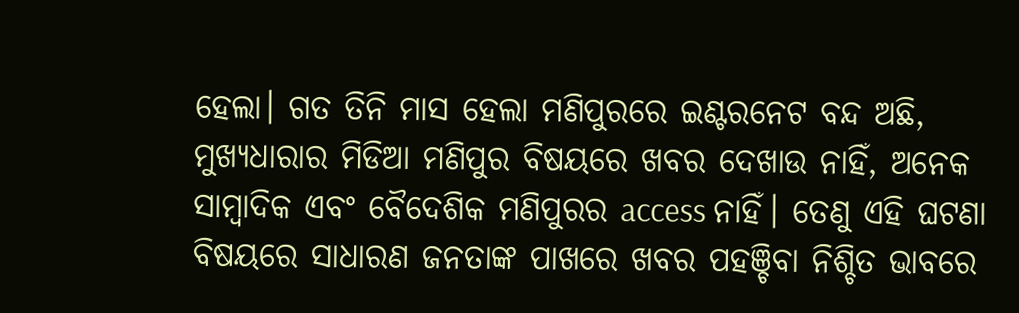ହେଲା। ଗତ ତିନି ମାସ ହେଲା ମଣିପୁରରେ ଇଣ୍ଟରନେଟ ବନ୍ଦ ଅଛି, ମୁଖ୍ୟଧାରାର ମିଡିଆ ମଣିପୁର ବିଷୟରେ ଖବର ଦେଖାଉ ନାହିଁ, ଅନେକ ସାମ୍ବାଦିକ ଏବଂ ବୈଦେଶିକ ମଣିପୁରର access ନାହିଁ। ତେଣୁ ଏହି ଘଟଣା ବିଷୟରେ ସାଧାରଣ ଜନତାଙ୍କ ପାଖରେ ଖବର ପହଞ୍ଚିବା ନିଶ୍ଚିତ ଭାବରେ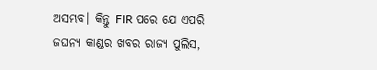ଅସମ୍ଭବ। କିନ୍ତୁ FIR ପରେ ଯେ ଏପରି ଜଘନ୍ୟ କାଣ୍ଡର ଖବର ରାଜ୍ୟ ପୁଲିସ,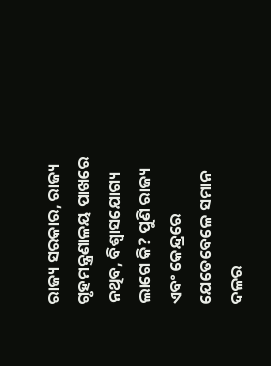ରାଜ୍ୟ ସରକାର, ରାଜ୍ୟ ଗୃହମନ୍ତ୍ରଣାଳୟ ପାଖରେ ନଥିବ, ବିଶ୍ୱାସଯୋଗ୍ୟ ଲାଗେ କି? ପୁଣି ରାଜ୍ୟ ଏବଂ କେନ୍ଦ୍ରରେ ଯେତେବେଳେ ସମାନ ଦଳର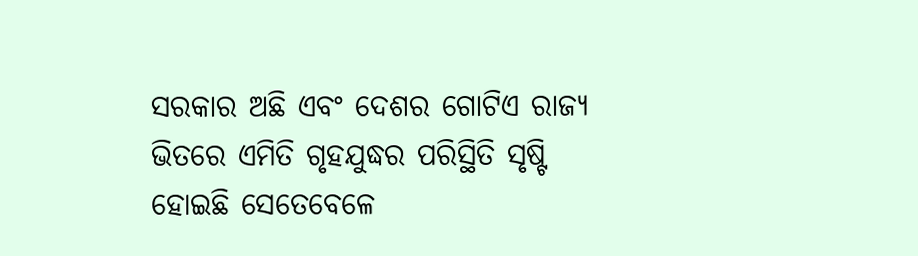ସରକାର ଅଛି ଏବଂ ଦେଶର ଗୋଟିଏ ରାଜ୍ୟ ଭିତରେ ଏମିତି ଗୃହଯୁଦ୍ଧର ପରିସ୍ଥିତି ସୃଷ୍ଟି ହୋଇଛି ସେତେବେଳେ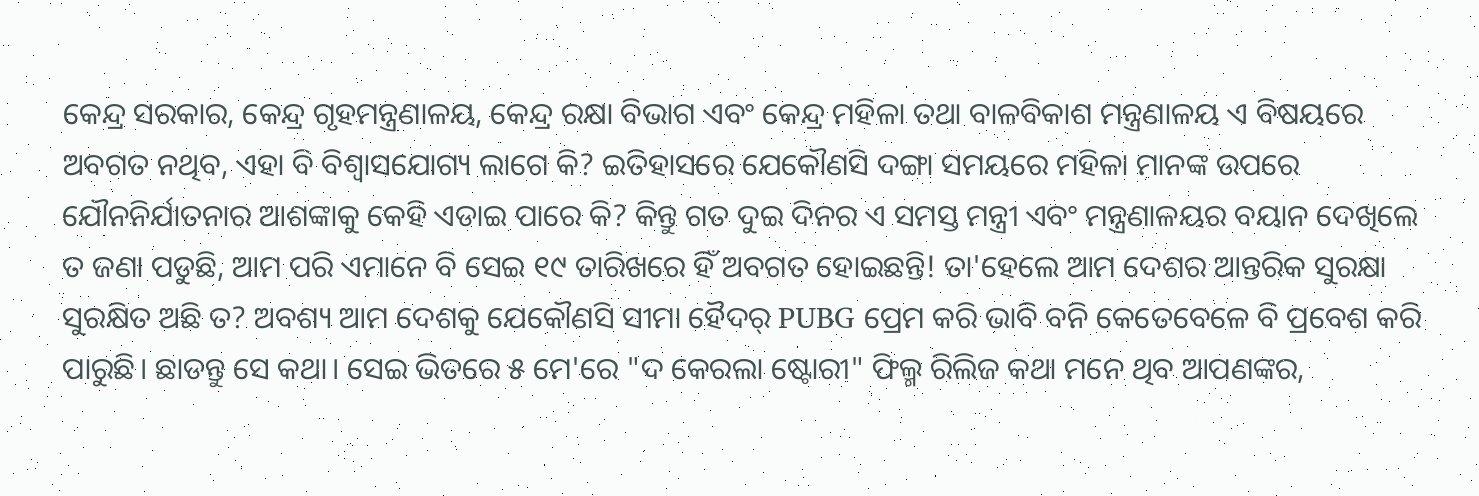କେନ୍ଦ୍ର ସରକାର, କେନ୍ଦ୍ର ଗୃହମନ୍ତ୍ରଣାଳୟ, କେନ୍ଦ୍ର ରକ୍ଷା ବିଭାଗ ଏବଂ କେନ୍ଦ୍ର ମହିଳା ତଥା ବାଳବିକାଶ ମନ୍ତ୍ରଣାଳୟ ଏ ବିଷୟରେ ଅବଗତ ନଥିବ, ଏହା ବି ବିଶ୍ୱାସଯୋଗ୍ୟ ଲାଗେ କି? ଇତିହାସରେ ଯେକୌଣସି ଦଙ୍ଗା ସମୟରେ ମହିଳା ମାନଙ୍କ ଉପରେ ଯୌନନିର୍ଯାତନାର ଆଶଙ୍କାକୁ କେହି ଏଡାଇ ପାରେ କି? କିନ୍ତୁ ଗତ ଦୁଇ ଦିନର ଏ ସମସ୍ତ ମନ୍ତ୍ରୀ ଏବଂ ମନ୍ତ୍ରଣାଳୟର ବୟାନ ଦେଖିଲେ ତ ଜଣା ପଡୁଛି, ଆମ ପରି ଏମାନେ ବି ସେଇ ୧୯ ତାରିଖରେ ହିଁ ଅବଗତ ହୋଇଛନ୍ତି! ତା'ହେଲେ ଆମ ଦେଶର ଆନ୍ତରିକ ସୁରକ୍ଷା ସୁରକ୍ଷିତ ଅଛି ତ? ଅବଶ୍ୟ ଆମ ଦେଶକୁ ଯେକୌଣସି ସୀମା ହୈଦର୍ PUBG ପ୍ରେମ କରି ଭାବି ବନି କେତେବେଳେ ବି ପ୍ରବେଶ କରି ପାରୁଛି। ଛାଡନ୍ତୁ ସେ କଥା। ସେଇ ଭିତରେ ୫ ମେ'ରେ "ଦ କେରଲା ଷ୍ଟୋରୀ" ଫିଲ୍ମ ରିଲିଜ କଥା ମନେ ଥିବ ଆପଣଙ୍କର,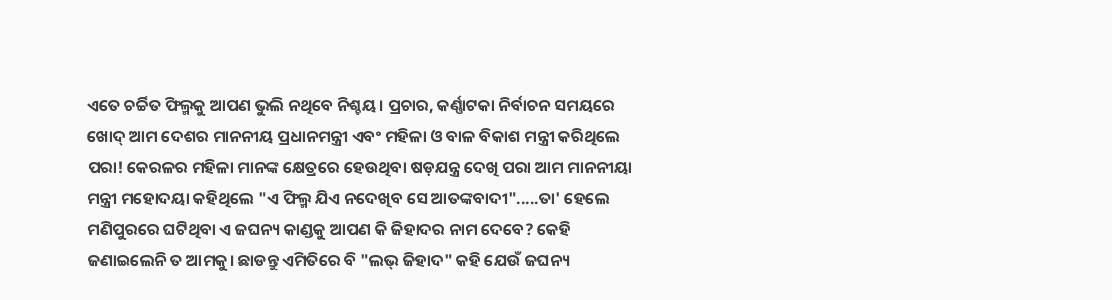ଏତେ ଚର୍ଚ୍ଚିତ ଫିଲ୍ମକୁ ଆପଣ ଭୁଲି ନଥିବେ ନିଶ୍ଚୟ। ପ୍ରଚାର, କର୍ଣ୍ଣାଟକା ନିର୍ବାଚନ ସମୟରେ ଖୋଦ୍ ଆମ ଦେଶର ମାନନୀୟ ପ୍ରଧାନମନ୍ତ୍ରୀ ଏବଂ ମହିଳା ଓ ବାଳ ବିକାଶ ମନ୍ତ୍ରୀ କରିଥିଲେ ପରା! କେରଳର ମହିଳା ମାନଙ୍କ କ୍ଷେତ୍ରରେ ହେଉଥିବା ଷଡ଼ଯନ୍ତ୍ର ଦେଖି ପରା ଆମ ମାନନୀୟା ମନ୍ତ୍ରୀ ମହୋଦୟା କହିଥିଲେ "ଏ ଫିଲ୍ମ ଯିଏ ନଦେଖିବ ସେ ଆତଙ୍କବାଦୀ".....ତା' ହେଲେ ମଣିପୁରରେ ଘଟିଥିବା ଏ ଜଘନ୍ୟ କାଣ୍ଡକୁ ଆପଣ କି ଜିହାଦର ନାମ ଦେବେ? କେହି ଜଣାଇଲେନି ତ ଆମକୁ। ଛାଡନ୍ତୁ ଏମିତିରେ ବି "ଲଭ୍ ଜିହାଦ" କହି ଯେଉଁ ଜଘନ୍ୟ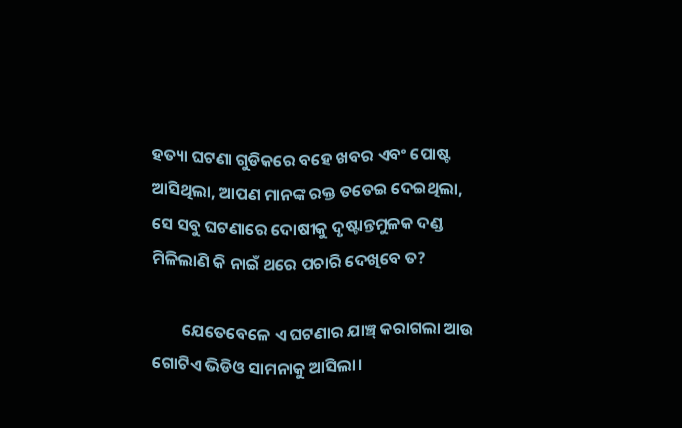ହତ୍ୟା ଘଟଣା ଗୁଡିକରେ ବହେ ଖବର ଏବଂ ପୋଷ୍ଟ ଆସିଥିଲା, ଆପଣ ମାନଙ୍କ ରକ୍ତ ତତେଇ ଦେଇଥିଲା, ସେ ସବୁ ଘଟଣାରେ ଦୋଷୀକୁ ଦୃଷ୍ଟାନ୍ତମୁଳକ ଦଣ୍ଡ ମିଳିଲାଣି କି ନାଇଁ ଥରେ ପଚାରି ଦେଖିବେ ତ?

        ଯେତେବେଳେ ଏ ଘଟଣାର ଯାଞ୍ଚ୍ କରାଗଲା ଆଉ ଗୋଟିଏ ଭିଡିଓ ସାମନାକୁ ଆସିଲା।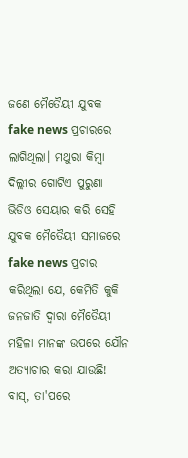ଜଣେ ମୈତୈୟୀ ଯୁବକ fake news ପ୍ରଚାରରେ ଲାଗିଥିଲା। ମଥୁରା କିମ୍ବା ଦିଲ୍ଲୀର ଗୋଟିଏ ପୁରୁଣା ଭିଡିଓ ସେୟାର କରି ସେହି ଯୁବକ ମୈତୈୟୀ ସମାଜରେ fake news ପ୍ରଚାର କରିଥିଲା ଯେ, କେମିତି କୁକି ଜନଜାତି ଦ୍ବାରା ମୈତୈୟୀ ମହିଳା ମାନଙ୍କ ଉପରେ ଯୌନ ଅତ୍ୟାଚାର କରା ଯାଉଛି! ବାସ୍, ତା'ପରେ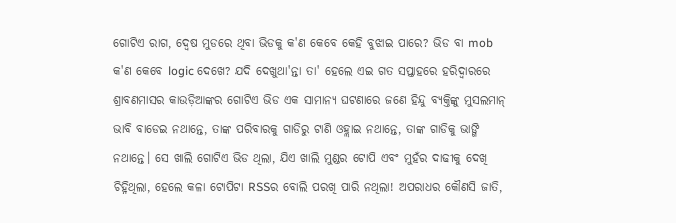ଗୋଟିଏ ରାଗ, ଦ୍ବେଷ ମୁଡରେ ଥିବା ଭିଡକୁ କ'ଣ କେବେ କେହି ବୁଝାଇ ପାରେ? ଭିଡ ବା mob କ'ଣ କେବେ logic ଦେଖେ? ଯଦି ଦେଖୁଥା'ନ୍ତା ତା' ହେଲେ ଏଇ ଗତ ସପ୍ତାହରେ ହରିଦ୍ବାରରେ ଶ୍ରାବଣମାସର କାଉଡ଼ିଆଙ୍କର ଗୋଟିଏ ଭିଡ ଏକ ସାମାନ୍ୟ ଘଟଣାରେ ଜଣେ ହିନ୍ଦୁ ବ୍ୟକ୍ତିଙ୍କୁ ମୁସଲମାନ୍ ଭାବି ବାଡେଇ ନଥାନ୍ତେ, ତାଙ୍କ ପରିବାରକୁ ଗାଡିରୁ ଟାଣି ଓହ୍ଲାଇ ନଥାନ୍ତେ, ତାଙ୍କ ଗାଡିକୁ ଭାଙ୍ଗି ନଥାନ୍ତେ। ସେ ଖାଲି ଗୋଟିଏ ଭିଡ ଥିଲା, ଯିଏ ଖାଲି ମୁଣ୍ଡର ଟୋପି ଏବଂ ମୁହଁର ଦାଢୀକୁ ଦେଖି ଚିହ୍ନିଥିଲା, ହେଲେ କଳା ଟୋପିଟା RSSର ବୋଲି ପରଖି ପାରି ନଥିଲା! ଅପରାଧର କୌଣସି ଜାତି,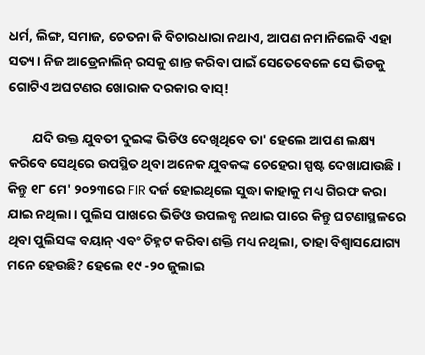ଧର୍ମ, ଲିଙ୍ଗ, ସମାଜ, ଚେତନା କି ବିଚାରଧାରା ନଥାଏ, ଆପଣ ନମାନିଲେବି ଏହା ସତ୍ୟ। ନିଜ ଆଡ୍ରେନାଲିନ୍ ରସକୁ ଶାନ୍ତ କରିବା ପାଇଁ ସେତେବେଳେ ସେ ଭିଡକୁ ଗୋଟିଏ ଅଘଟଣର ଖୋରାକ ଦରକାର ବାସ୍!

        ଯଦି ଉକ୍ତ ଯୁବତୀ ଦୁଇଙ୍କ ଭିଡିଓ ଦେଖିଥିବେ ତା' ହେଲେ ଆପଣ ଲକ୍ଷ୍ୟ କରିବେ ସେଥିରେ ଉପସ୍ଥିତ ଥିବା ଅନେକ ଯୁବକଙ୍କ ଚେହେରା ସ୍ପଷ୍ଟ ଦେଖାଯାଉଛି। କିନ୍ତୁ ୧୮ ମେ' ୨୦୨୩ରେ FIR ଦର୍ଜ ହୋଇଥିଲେ ସୁଦ୍ଧା କାହାକୁ ମଧ୍ୟ ଗିରଫ କରା ଯାଇ ନଥିଲା। ପୁଲିସ ପାଖରେ ଭିଡିଓ ଉପଲବ୍ଧ ନଥାଇ ପାରେ କିନ୍ତୁ ଘଟଣାସ୍ଥଳରେ ଥିବା ପୁଲିସଙ୍କ ବୟାନ୍ ଏବଂ ଚିହ୍ନଟ କରିବା ଶକ୍ତି ମଧ୍ୟ ନଥିଲା, ତାହା ବିଶ୍ୱାସଯୋଗ୍ୟ ମନେ ହେଉଛି? ହେଲେ ୧୯ -୨୦ ଜୁଲାଇ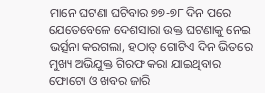ମାନେ ଘଟଣା ଘଟିବାର ୭୭-୭୮ ଦିନ ପରେ ଯେତେବେଳେ ଦେଶସାରା ଉକ୍ତ ଘଟଣାକୁ ନେଇ ଭର୍ତ୍ସନା କରଗଲା, ହଠାତ୍ ଗୋଟିଏ ଦିନ ଭିତରେ ମୁଖ୍ୟ ଅଭିଯୁକ୍ତ ଗିରଫ କରା ଯାଇଥିବାର ଫୋଟୋ ଓ ଖବର ଜାରି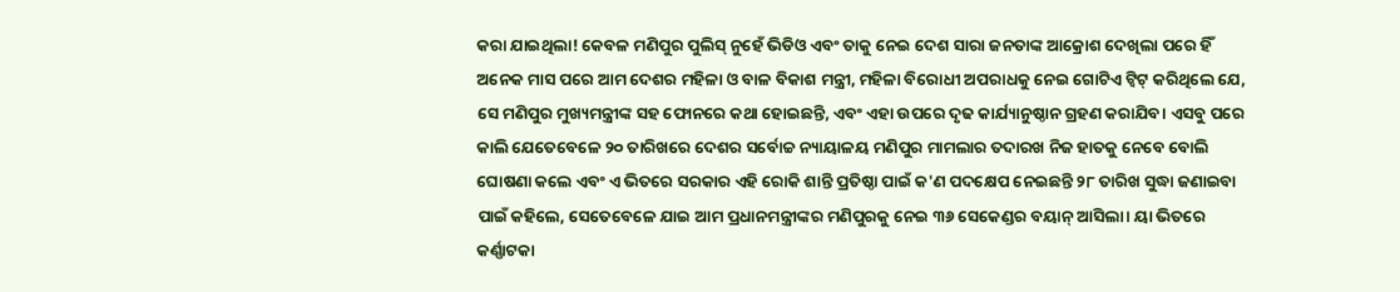କରା ଯାଇଥିଲା! କେବଳ ମଣିପୁର ପୁଲିସ୍ ନୁହେଁ ଭିଡିଓ ଏବଂ ତାକୁ ନେଇ ଦେଶ ସାରା ଜନତାଙ୍କ ଆକ୍ରୋଶ ଦେଖିଲା ପରେ ହିଁ ଅନେକ ମାସ ପରେ ଆମ ଦେଶର ମହିଳା ଓ ବାଳ ବିକାଶ ମନ୍ତ୍ରୀ, ମହିଳା ବିରୋଧୀ ଅପରାଧକୁ ନେଇ ଗୋଟିଏ ଟ୍ବିଟ୍ କରିଥିଲେ ଯେ, ସେ ମଣିପୁର ମୁଖ୍ୟମନ୍ତ୍ରୀଙ୍କ ସହ ଫୋନରେ କଥା ହୋଇଛନ୍ତି, ଏବଂ ଏହା ଉପରେ ଦୃଢ କାର୍ଯ୍ୟାନୁଷ୍ଠାନ ଗ୍ରହଣ କରାଯିବ। ଏସବୁ ପରେ କାଲି ଯେତେବେଳେ ୨୦ ତାରିଖରେ ଦେଶର ସର୍ବୋଚ୍ଚ ନ୍ୟାୟାଳୟ ମଣିପୁର ମାମଲାର ତଦାରଖ ନିଜ ହାତକୁ ନେବେ ବୋଲି ଘୋଷଣା କଲେ ଏବଂ ଏ ଭିତରେ ସରକାର ଏହି ରୋକି ଶାନ୍ତି ପ୍ରତିଷ୍ଠା ପାଇଁ କ'ଣ ପଦକ୍ଷେପ ନେଇଛନ୍ତି ୨୮ ତାରିଖ ସୁଦ୍ଧା ଜଣାଇବା ପାଇଁ କହିଲେ, ସେତେବେଳେ ଯାଇ ଆମ ପ୍ରଧାନମନ୍ତ୍ରୀଙ୍କର ମଣିପୁରକୁ ନେଇ ୩୬ ସେକେଣ୍ଡର ବୟାନ୍ ଆସିଲା। ୟା ଭିତରେ କର୍ଣ୍ଣାଟକା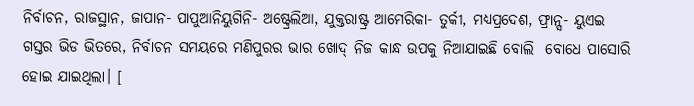ନିର୍ବାଚନ, ରାଜସ୍ଥାନ, ଜାପାନ- ପାପୁଆନିୟୁଗିନି- ଅଷ୍ଟ୍ରେଲିଆ, ଯୁକ୍ତରାଷ୍ଟ୍ର ଆମେରିକା- ତୁର୍କୀ, ମଧ୍ୟପ୍ରଦେଶ, ଫ୍ରାନ୍ସ- ୟୁଏଇ ଗସ୍ତର ଭିଡ ଭିତରେ, ନିର୍ବାଚନ ସମୟରେ ମଣିପୁରର ଭାର ଖୋଦ୍ ନିଜ କାନ୍ଧ ଉପକୁ ନିଆଯାଇଛି ବୋଲି  ବୋଧେ ପାସୋରି ହୋଇ ଯାଇଥିଲା। [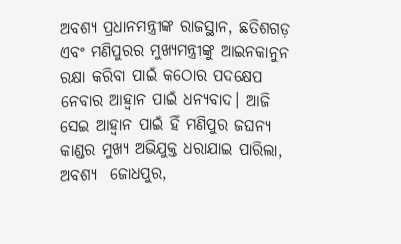ଅବଶ୍ୟ ପ୍ରଧାନମନ୍ତ୍ରୀଙ୍କ ରାଜସ୍ଥାନ, ଛତିଶଗଡ଼ ଏବଂ ମଣିପୁରର ମୁଖ୍ୟମନ୍ତ୍ରୀଙ୍କୁ ଆଇନକାନୁନ ରକ୍ଷା କରିବା ପାଇଁ କଠୋର ପଦକ୍ଷେପ ନେବାର ଆହ୍ୱାନ ପାଇଁ ଧନ୍ୟବାଦ। ଆଜି ସେଇ ଆହ୍ୱାନ ପାଇଁ ହିଁ ମଣିପୁର ଜଘନ୍ୟ କାଣ୍ଡର ମୁଖ୍ୟ ଅଭିଯୁକ୍ତ ଧରାଯାଇ ପାରିଲା, ଅବଶ୍ୟ  ଜୋଧପୁର,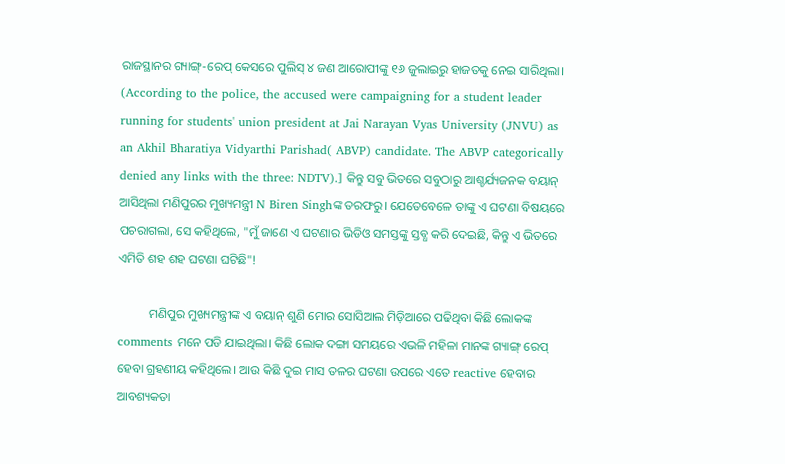ରାଜସ୍ଥାନର ଗ୍ୟାଙ୍ଗ୍-ରେପ୍ କେସରେ ପୁଲିସ୍ ୪ ଜଣ ଆରୋପୀଙ୍କୁ ୧୬ ଜୁଲାଇରୁ ହାଜତକୁ ନେଇ ସାରିଥିଲା। (According to the police, the accused were campaigning for a student leader running for students' union president at Jai Narayan Vyas University (JNVU) as an Akhil Bharatiya Vidyarthi Parishad( ABVP) candidate. The ABVP categorically denied any links with the three: NDTV).] କିନ୍ତୁ ସବୁ ଭିତରେ ସବୁଠାରୁ ଆଶ୍ଚର୍ଯ୍ୟଜନକ ବୟାନ୍ ଆସିଥିଲା ମଣିପୁରର ମୁଖ୍ୟମନ୍ତ୍ରୀ N Biren Singhଙ୍କ ତରଫରୁ। ଯେତେବେଳେ ତାଙ୍କୁ ଏ ଘଟଣା ବିଷୟରେ ପଚରାଗଲା, ସେ କହିଥିଲେ, "ମୁଁ ଜାଣେ ଏ ଘଟଣାର ଭିଡିଓ ସମସ୍ତଙ୍କୁ ସ୍ତବ୍ଧ କରି ଦେଇଛି, କିନ୍ତୁ ଏ ଭିତରେ ଏମିତି ଶହ ଶହ ଘଟଣା ଘଟିଛି"!

          ମଣିପୁର ମୁଖ୍ୟମନ୍ତ୍ରୀଙ୍କ ଏ ବୟାନ୍ ଶୁଣି ମୋର ସୋସିଆଲ ମିଡ଼ିଆରେ ପଢିଥିବା କିଛି ଲୋକଙ୍କ comments ମନେ ପଡି ଯାଇଥିଲା। କିଛି ଲୋକ ଦଙ୍ଗା ସମୟରେ ଏଭଳି ମହିଳା ମାନଙ୍କ ଗ୍ୟାଙ୍ଗ୍ ରେପ୍ ହେବା ଗ୍ରହଣୀୟ କହିଥିଲେ। ଆଉ କିଛି ଦୁଇ ମାସ ତଳର ଘଟଣା ଉପରେ ଏତେ reactive ହେବାର ଆବଶ୍ୟକତା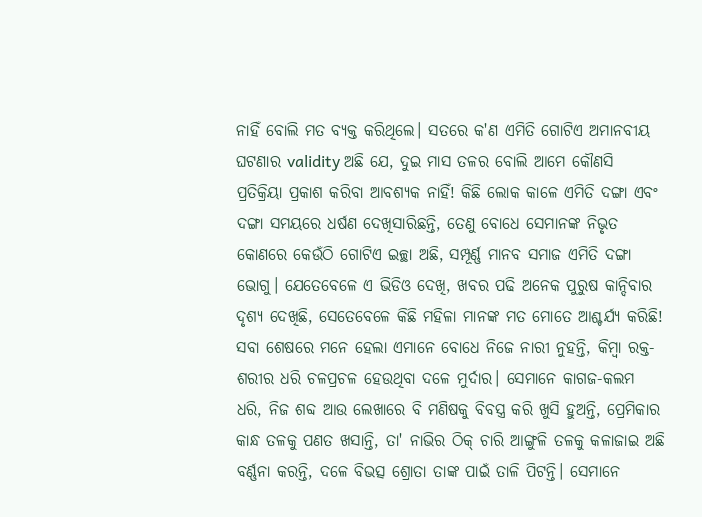ନାହିଁ ବୋଲି ମତ ବ୍ୟକ୍ତ କରିଥିଲେ। ସତରେ କ'ଣ ଏମିତି ଗୋଟିଏ ଅମାନବୀୟ ଘଟଣାର validity ଅଛି ଯେ, ଦୁଇ ମାସ ତଳର ବୋଲି ଆମେ କୌଣସି ପ୍ରତିକ୍ରିୟା ପ୍ରକାଶ କରିବା ଆବଶ୍ୟକ ନାହିଁ! କିଛି ଲୋକ କାଳେ ଏମିତି ଦଙ୍ଗା ଏବଂ ଦଙ୍ଗା ସମୟରେ ଧର୍ଷଣ ଦେଖିସାରିଛନ୍ତି, ତେଣୁ ବୋଧେ ସେମାନଙ୍କ ନିଭୃତ କୋଣରେ କେଉଁଠି ଗୋଟିଏ ଇଚ୍ଛା ଅଛି, ସମ୍ପୂର୍ଣ୍ଣ ମାନବ ସମାଜ ଏମିତି ଦଙ୍ଗା ଭୋଗୁ। ଯେତେବେଳେ ଏ ଭିଡିଓ ଦେଖି, ଖବର ପଢି ଅନେକ ପୁରୁଷ କାନ୍ଦିବାର ଦୃଶ୍ୟ ଦେଖିଛି, ସେତେବେଳେ କିଛି ମହିଳା ମାନଙ୍କ ମତ ମୋତେ ଆଶ୍ଚର୍ଯ୍ୟ କରିଛି! ସବା ଶେଷରେ ମନେ ହେଲା ଏମାନେ ବୋଧେ ନିଜେ ନାରୀ ନୁହନ୍ତି, କିମ୍ବା ରକ୍ତ- ଶରୀର ଧରି ଚଳପ୍ରଚଳ ହେଉଥିବା ଦଳେ ମୁର୍ଦାର। ସେମାନେ କାଗଜ-କଲମ ଧରି, ନିଜ ଶବ୍ଦ ଆଉ ଲେଖାରେ ବି ମଣିଷକୁ ବିବସ୍ତ୍ର କରି ଖୁସି ହୁଅନ୍ତି, ପ୍ରେମିକାର କାନ୍ଧ ତଳକୁ ପଣତ ଖସାନ୍ତି, ତା' ନାଭିର ଠିକ୍ ଚାରି ଆଙ୍ଗୁଳି ତଳକୁ କଳାଜାଇ ଅଛି ବର୍ଣ୍ଣନା କରନ୍ତି, ଦଳେ ବିଭତ୍ସ ଶ୍ରୋତା ତାଙ୍କ ପାଇଁ ତାଳି ପିଟନ୍ତି। ସେମାନେ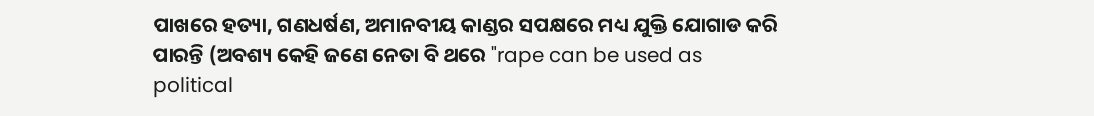ପାଖରେ ହତ୍ୟା, ଗଣଧର୍ଷଣ, ଅମାନବୀୟ କାଣ୍ଡର ସପକ୍ଷରେ ମଧ୍ୟ ଯୁକ୍ତି ଯୋଗାଡ କରି ପାରନ୍ତି (ଅବଶ୍ୟ କେହି ଜଣେ ନେତା ବି ଥରେ "rape can be used as political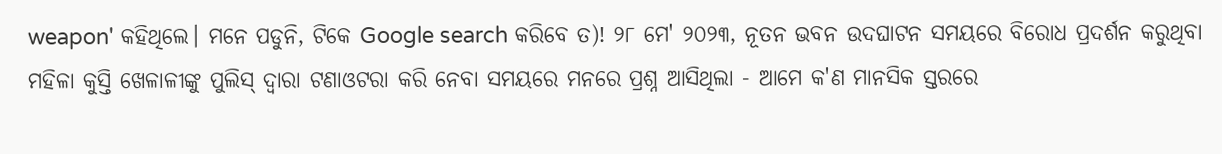weapon' କହିଥିଲେ। ମନେ ପଡୁନି, ଟିକେ Google search କରିବେ ତ)! ୨୮ ମେ' ୨୦୨୩, ନୂତନ ଭବନ ଉଦଘାଟନ ସମୟରେ ବିରୋଧ ପ୍ରଦର୍ଶନ କରୁଥିବା ମହିଳା କୁସ୍ତି ଖେଳାଳୀଙ୍କୁ ପୁଲିସ୍ ଦ୍ଵାରା ଟଣାଓଟରା କରି ନେବା ସମୟରେ ମନରେ ପ୍ରଶ୍ନ ଆସିଥିଲା - ଆମେ କ'ଣ ମାନସିକ ସ୍ତରରେ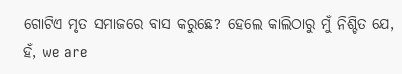ଗୋଟିଏ ମୃତ ସମାଜରେ ବାସ କରୁଛେ? ହେଲେ କାଲିଠାରୁ ମୁଁ ନିଶ୍ଚିତ ଯେ, ହଁ, we are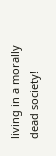living in a morally dead society!